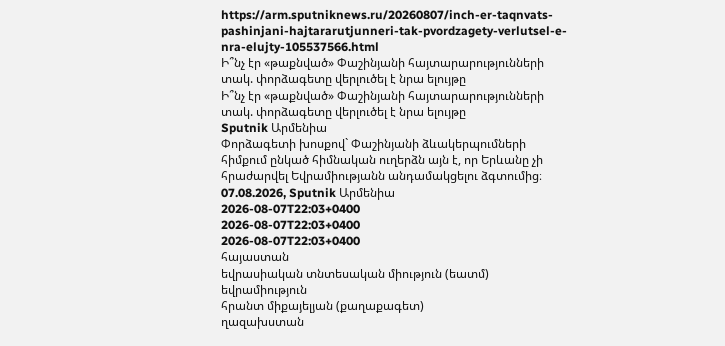https://arm.sputniknews.ru/20260807/inch-er-taqnvats-pashinjani-hajtararutjunneri-tak-pvordzagety-verlutsel-e-nra-elujty-105537566.html
Ի՞նչ էր «թաքնված» Փաշինյանի հայտարարությունների տակ. փորձագետը վերլուծել է նրա ելույթը
Ի՞նչ էր «թաքնված» Փաշինյանի հայտարարությունների տակ. փորձագետը վերլուծել է նրա ելույթը
Sputnik Արմենիա
Փորձագետի խոսքով` Փաշինյանի ձևակերպումների հիմքում ընկած հիմնական ուղերձն այն է, որ Երևանը չի հրաժարվել Եվրամիությանն անդամակցելու ձգտումից։ 07.08.2026, Sputnik Արմենիա
2026-08-07T22:03+0400
2026-08-07T22:03+0400
2026-08-07T22:03+0400
հայաստան
եվրասիական տնտեսական միություն (եատմ)
եվրամիություն
հրանտ միքայելյան (քաղաքագետ)
ղազախստան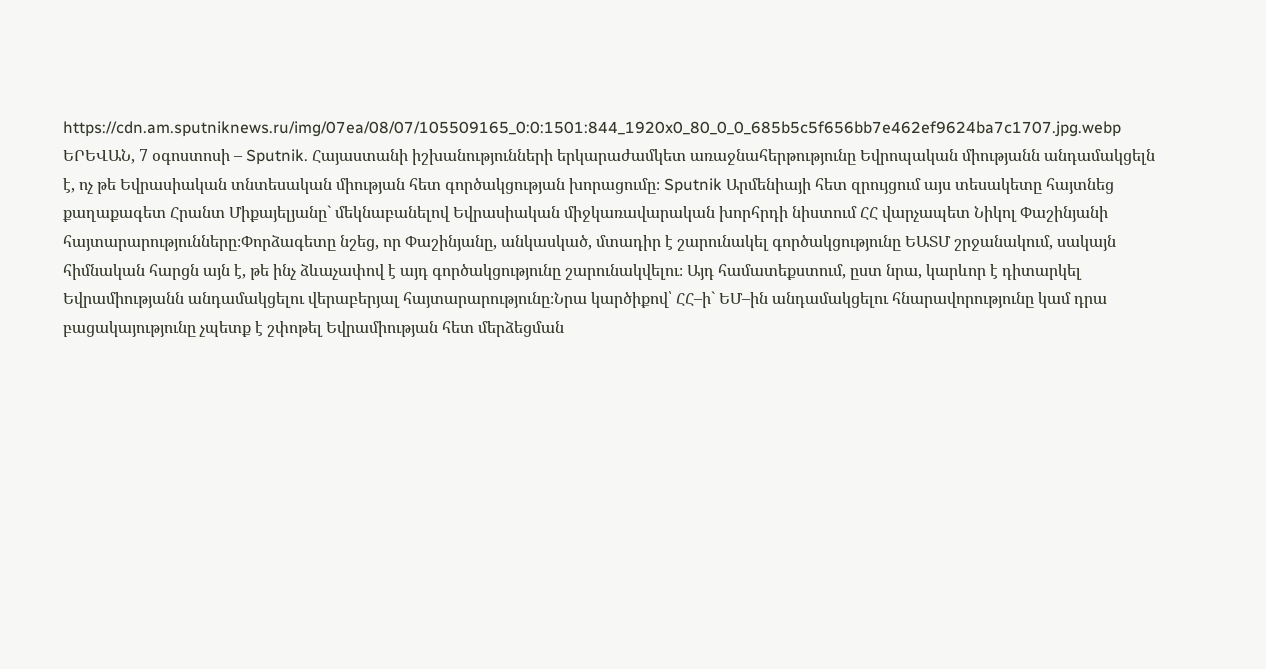https://cdn.am.sputniknews.ru/img/07ea/08/07/105509165_0:0:1501:844_1920x0_80_0_0_685b5c5f656bb7e462ef9624ba7c1707.jpg.webp
ԵՐԵՎԱՆ, 7 օգոստոսի – Sputnik. Հայաստանի իշխանությունների երկարաժամկետ առաջնահերթությունը Եվրոպական միությանն անդամակցելն է, ոչ թե Եվրասիական տնտեսական միության հետ գործակցության խորացումը։ Sputnik Արմենիայի հետ զրույցում այս տեսակետը հայտնեց քաղաքագետ Հրանտ Միքայելյանը` մեկնաբանելով Եվրասիական միջկառավարական խորհրդի նիստում ՀՀ վարչապետ Նիկոլ Փաշինյանի հայտարարությունները։Փորձագետը նշեց, որ Փաշինյանը, անկասկած, մտադիր է շարունակել գործակցությունը ԵԱՏՄ շրջանակում, սակայն հիմնական հարցն այն է, թե ինչ ձևաչափով է այդ գործակցությունը շարունակվելու։ Այդ համատեքստում, ըստ նրա, կարևոր է դիտարկել Եվրամիությանն անդամակցելու վերաբերյալ հայտարարությունը։Նրա կարծիքով՝ ՀՀ–ի` ԵՄ–ին անդամակցելու հնարավորությունը կամ դրա բացակայությունը չպետք է շփոթել Եվրամիության հետ մերձեցման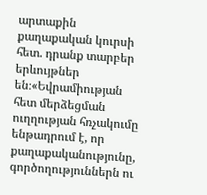արտաքին քաղաքական կուրսի հետ. դրանք տարբեր երևույթներ են։«Եվրամիության հետ մերձեցման ուղղության հռչակումը ենթադրում է, որ քաղաքականությունը, գործողություններն ու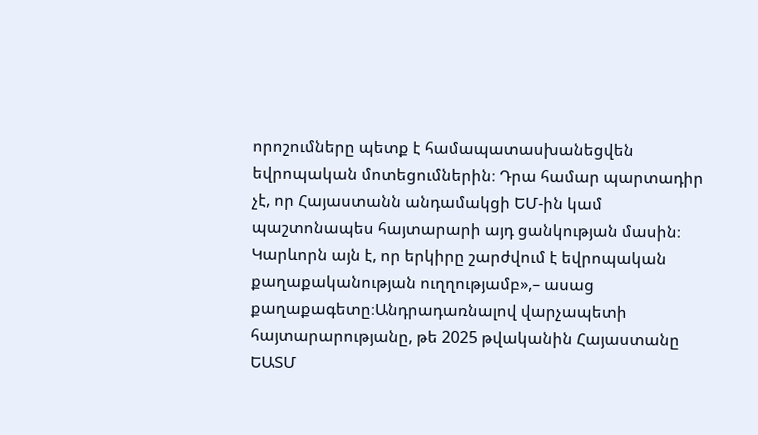որոշումները պետք է համապատասխանեցվեն եվրոպական մոտեցումներին։ Դրա համար պարտադիր չէ, որ Հայաստանն անդամակցի ԵՄ-ին կամ պաշտոնապես հայտարարի այդ ցանկության մասին։ Կարևորն այն է, որ երկիրը շարժվում է եվրոպական քաղաքականության ուղղությամբ»,– ասաց քաղաքագետը։Անդրադառնալով վարչապետի հայտարարությանը, թե 2025 թվականին Հայաստանը ԵԱՏՄ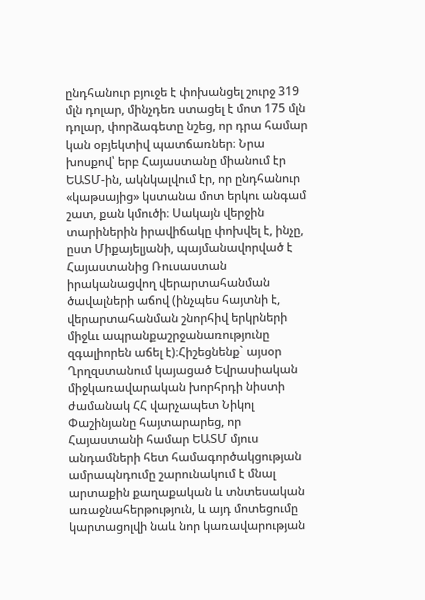ընդհանուր բյուջե է փոխանցել շուրջ 319 մլն դոլար, մինչդեռ ստացել է մոտ 175 մլն դոլար, փորձագետը նշեց, որ դրա համար կան օբյեկտիվ պատճառներ։ Նրա խոսքով՝ երբ Հայաստանը միանում էր ԵԱՏՄ-ին, ակնկալվում էր, որ ընդհանուր «կաթսայից» կստանա մոտ երկու անգամ շատ, քան կմուծի։ Սակայն վերջին տարիներին իրավիճակը փոխվել է, ինչը, ըստ Միքայելյանի, պայմանավորված է Հայաստանից Ռուսաստան իրականացվող վերարտահանման ծավալների աճով (ինչպես հայտնի է, վերարտահանման շնորհիվ երկրների միջևւ ապրանքաշրջանառությունը զգալիորեն աճել է)։Հիշեցնենք` այսօր Ղրղզստանում կայացած Եվրասիական միջկառավարական խորհրդի նիստի ժամանակ ՀՀ վարչապետ Նիկոլ Փաշինյանը հայտարարեց, որ Հայաստանի համար ԵԱՏՄ մյուս անդամների հետ համագործակցության ամրապնդումը շարունակում է մնալ արտաքին քաղաքական և տնտեսական առաջնահերթություն, և այդ մոտեցումը կարտացոլվի նաև նոր կառավարության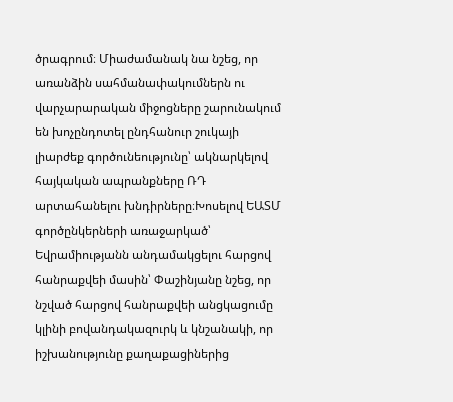ծրագրում։ Միաժամանակ նա նշեց, որ առանձին սահմանափակումներն ու վարչարարական միջոցները շարունակում են խոչընդոտել ընդհանուր շուկայի լիարժեք գործունեությունը՝ ակնարկելով հայկական ապրանքները ՌԴ արտահանելու խնդիրները։Խոսելով ԵԱՏՄ գործընկերների առաջարկած՝ Եվրամիությանն անդամակցելու հարցով հանրաքվեի մասին՝ Փաշինյանը նշեց, որ նշված հարցով հանրաքվեի անցկացումը կլինի բովանդակազուրկ և կնշանակի, որ իշխանությունը քաղաքացիներից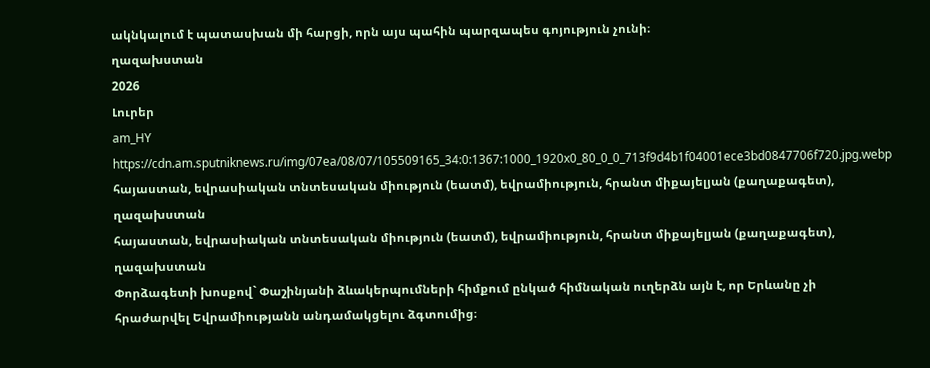ակնկալում է պատասխան մի հարցի, որն այս պահին պարզապես գոյություն չունի։
ղազախստան
2026
Լուրեր
am_HY
https://cdn.am.sputniknews.ru/img/07ea/08/07/105509165_34:0:1367:1000_1920x0_80_0_0_713f9d4b1f04001ece3bd0847706f720.jpg.webp
հայաստան, եվրասիական տնտեսական միություն (եատմ), եվրամիություն, հրանտ միքայելյան (քաղաքագետ), ղազախստան
հայաստան, եվրասիական տնտեսական միություն (եատմ), եվրամիություն, հրանտ միքայելյան (քաղաքագետ), ղազախստան
Փորձագետի խոսքով` Փաշինյանի ձևակերպումների հիմքում ընկած հիմնական ուղերձն այն է, որ Երևանը չի հրաժարվել Եվրամիությանն անդամակցելու ձգտումից։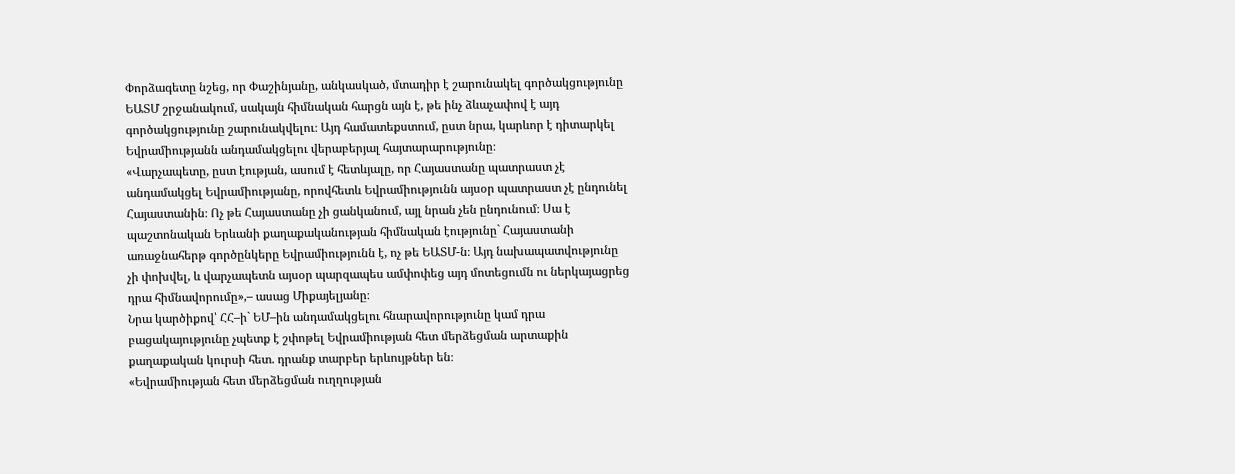Փորձագետը նշեց, որ Փաշինյանը, անկասկած, մտադիր է շարունակել գործակցությունը ԵԱՏՄ շրջանակում, սակայն հիմնական հարցն այն է, թե ինչ ձևաչափով է այդ գործակցությունը շարունակվելու։ Այդ համատեքստում, ըստ նրա, կարևոր է դիտարկել Եվրամիությանն անդամակցելու վերաբերյալ հայտարարությունը։
«Վարչապետը, ըստ էության, ասում է հետևյալը, որ Հայաստանը պատրաստ չէ անդամակցել Եվրամիությանը, որովհետև Եվրամիությունն այսօր պատրաստ չէ ընդունել Հայաստանին։ Ոչ թե Հայաստանը չի ցանկանում, այլ նրան չեն ընդունում։ Սա է պաշտոնական Երևանի քաղաքականության հիմնական էությունը` Հայաստանի առաջնահերթ գործընկերը Եվրամիությունն է, ոչ թե ԵԱՏՄ-ն։ Այդ նախապատվությունը չի փոխվել, և վարչապետն այսօր պարզապես ամփոփեց այդ մոտեցումն ու ներկայացրեց դրա հիմնավորումը»,– ասաց Միքայելյանը։
Նրա կարծիքով՝ ՀՀ–ի` ԵՄ–ին անդամակցելու հնարավորությունը կամ դրա բացակայությունը չպետք է շփոթել Եվրամիության հետ մերձեցման արտաքին քաղաքական կուրսի հետ. դրանք տարբեր երևույթներ են։
«Եվրամիության հետ մերձեցման ուղղության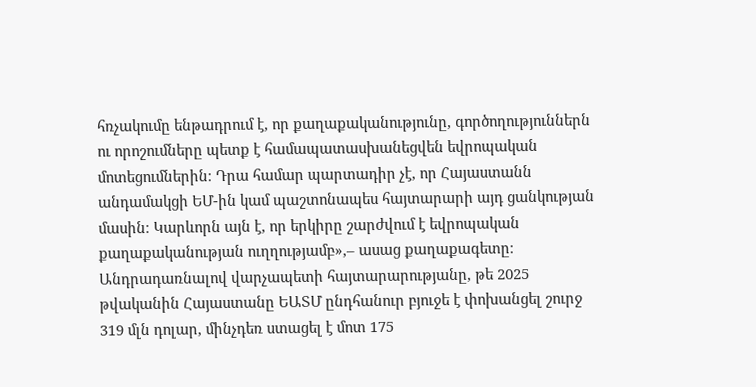հռչակումը ենթադրում է, որ քաղաքականությունը, գործողություններն ու որոշումները պետք է համապատասխանեցվեն եվրոպական մոտեցումներին։ Դրա համար պարտադիր չէ, որ Հայաստանն անդամակցի ԵՄ-ին կամ պաշտոնապես հայտարարի այդ ցանկության մասին։ Կարևորն այն է, որ երկիրը շարժվում է եվրոպական քաղաքականության ուղղությամբ»,– ասաց քաղաքագետը։
Անդրադառնալով վարչապետի հայտարարությանը, թե 2025 թվականին Հայաստանը ԵԱՏՄ ընդհանուր բյուջե է փոխանցել շուրջ 319 մլն դոլար, մինչդեռ ստացել է մոտ 175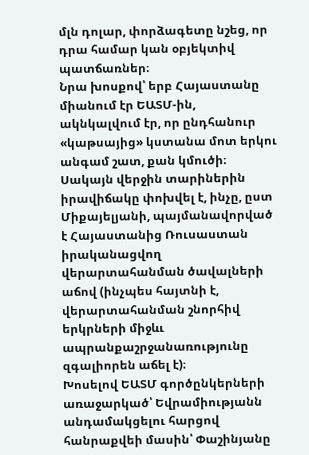մլն դոլար, փորձագետը նշեց, որ դրա համար կան օբյեկտիվ պատճառներ։
Նրա խոսքով՝ երբ Հայաստանը միանում էր ԵԱՏՄ-ին, ակնկալվում էր, որ ընդհանուր «կաթսայից» կստանա մոտ երկու անգամ շատ, քան կմուծի։ Սակայն վերջին տարիներին իրավիճակը փոխվել է, ինչը, ըստ Միքայելյանի, պայմանավորված է Հայաստանից Ռուսաստան իրականացվող վերարտահանման ծավալների աճով (ինչպես հայտնի է, վերարտահանման շնորհիվ երկրների միջևւ ապրանքաշրջանառությունը զգալիորեն աճել է)։
Խոսելով ԵԱՏՄ գործընկերների առաջարկած՝ Եվրամիությանն անդամակցելու հարցով հանրաքվեի մասին՝ Փաշինյանը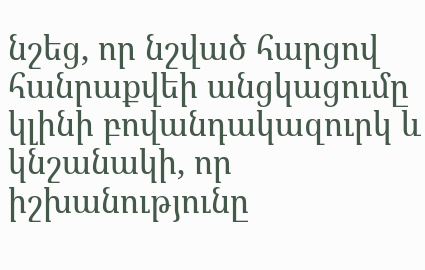նշեց, որ նշված հարցով հանրաքվեի անցկացումը կլինի բովանդակազուրկ և կնշանակի, որ իշխանությունը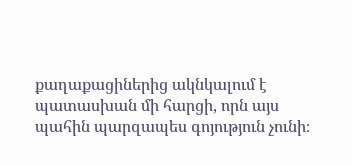քաղաքացիներից ակնկալում է պատասխան մի հարցի, որն այս պահին պարզապես գոյություն չունի։